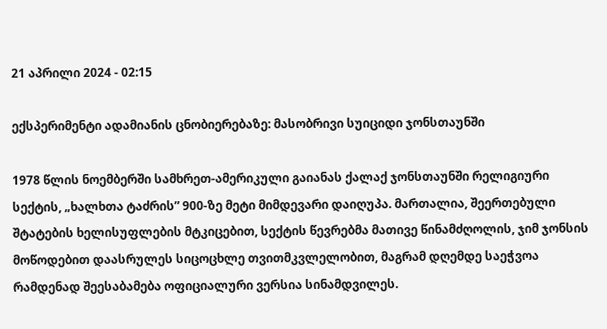21 აპრილი 2024 - 02:15

ექსპერიმენტი ადამიანის ცნობიერებაზე: მასობრივი სუიციდი ჯონსთაუნში

1978 წლის ნოემბერში სამხრეთ-ამერიკული გაიანას ქალაქ ჯონსთაუნში რელიგიური სექტის, „ხალხთა ტაძრის” 900-ზე მეტი მიმდევარი დაიღუპა. მართალია, შეერთებული შტატების ხელისუფლების მტკიცებით, სექტის წევრებმა მათივე წინამძღოლის, ჯიმ ჯონსის მოწოდებით დაასრულეს სიცოცხლე თვითმკვლელობით, მაგრამ დღემდე საეჭვოა რამდენად შეესაბამება ოფიციალური ვერსია სინამდვილეს.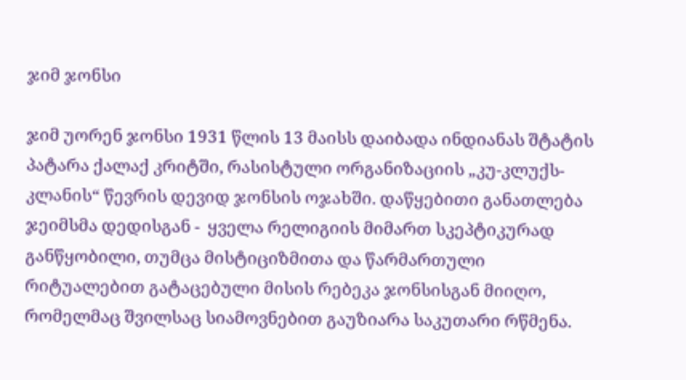ჯიმ ჯონსი

ჯიმ უორენ ჯონსი 1931 წლის 13 მაისს დაიბადა ინდიანას შტატის პატარა ქალაქ კრიტში, რასისტული ორგანიზაციის „კუ-კლუქს-კლანის“ წევრის დევიდ ჯონსის ოჯახში. დაწყებითი განათლება ჯეიმსმა დედისგან -  ყველა რელიგიის მიმართ სკეპტიკურად განწყობილი, თუმცა მისტიციზმითა და წარმართული რიტუალებით გატაცებული მისის რებეკა ჯონსისგან მიიღო, რომელმაც შვილსაც სიამოვნებით გაუზიარა საკუთარი რწმენა.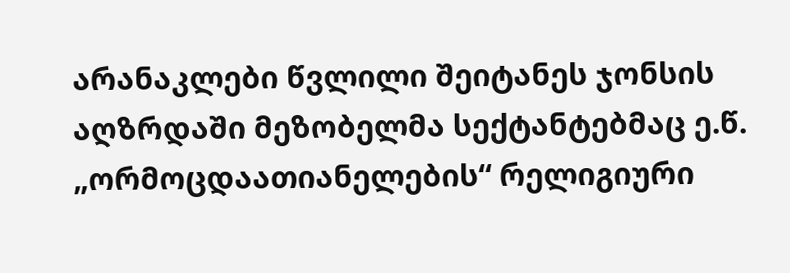არანაკლები წვლილი შეიტანეს ჯონსის აღზრდაში მეზობელმა სექტანტებმაც ე.წ. „ორმოცდაათიანელების“ რელიგიური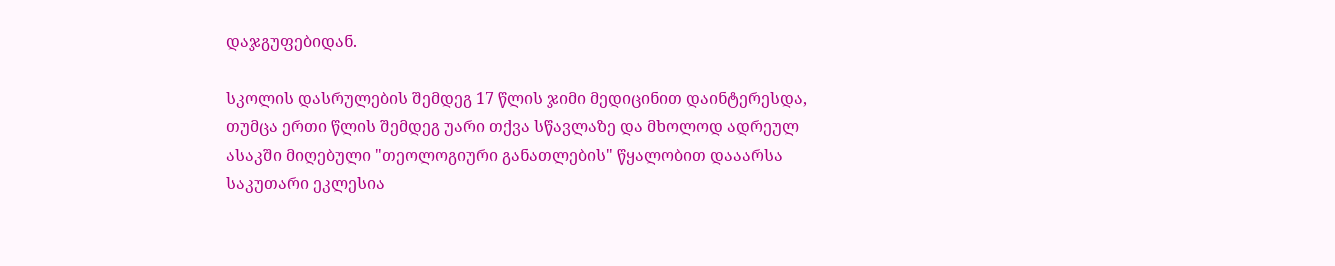დაჯგუფებიდან.

სკოლის დასრულების შემდეგ 17 წლის ჯიმი მედიცინით დაინტერესდა, თუმცა ერთი წლის შემდეგ უარი თქვა სწავლაზე და მხოლოდ ადრეულ ასაკში მიღებული "თეოლოგიური განათლების" წყალობით დააარსა საკუთარი ეკლესია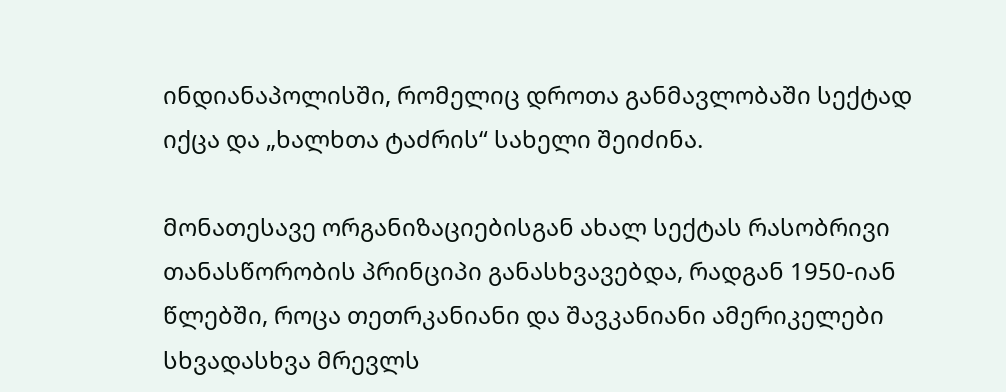ინდიანაპოლისში, რომელიც დროთა განმავლობაში სექტად იქცა და „ხალხთა ტაძრის“ სახელი შეიძინა.

მონათესავე ორგანიზაციებისგან ახალ სექტას რასობრივი თანასწორობის პრინციპი განასხვავებდა, რადგან 1950-იან წლებში, როცა თეთრკანიანი და შავკანიანი ამერიკელები სხვადასხვა მრევლს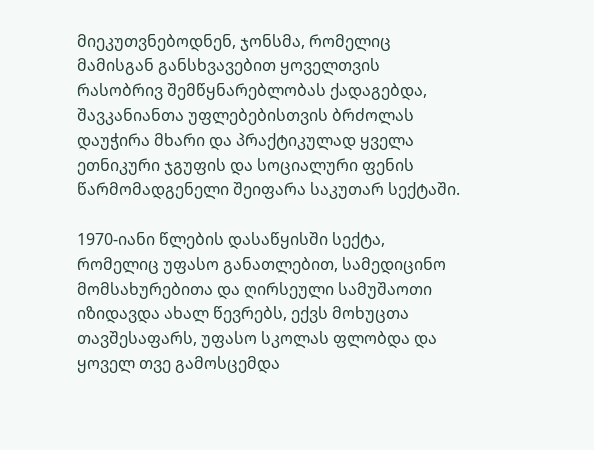მიეკუთვნებოდნენ, ჯონსმა, რომელიც მამისგან განსხვავებით ყოველთვის რასობრივ შემწყნარებლობას ქადაგებდა, შავკანიანთა უფლებებისთვის ბრძოლას დაუჭირა მხარი და პრაქტიკულად ყველა ეთნიკური ჯგუფის და სოციალური ფენის წარმომადგენელი შეიფარა საკუთარ სექტაში.

1970-იანი წლების დასაწყისში სექტა, რომელიც უფასო განათლებით, სამედიცინო მომსახურებითა და ღირსეული სამუშაოთი იზიდავდა ახალ წევრებს, ექვს მოხუცთა თავშესაფარს, უფასო სკოლას ფლობდა და ყოველ თვე გამოსცემდა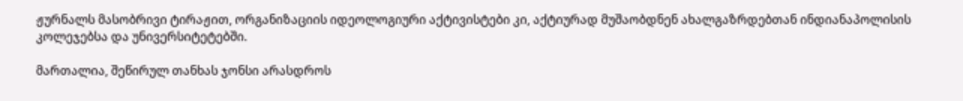ჟურნალს მასობრივი ტირაჟით, ორგანიზაციის იდეოლოგიური აქტივისტები კი, აქტიურად მუშაობდნენ ახალგაზრდებთან ინდიანაპოლისის კოლეჯებსა და უნივერსიტეტებში.

მართალია, შეწირულ თანხას ჯონსი არასდროს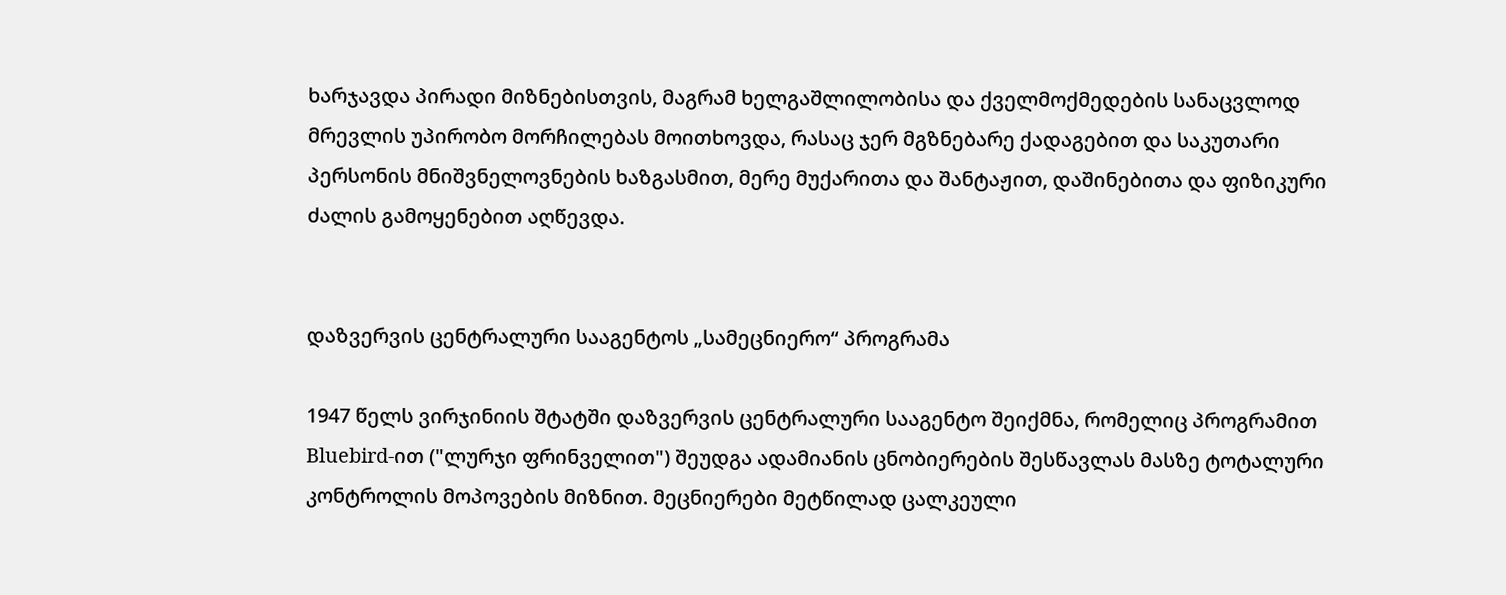ხარჯავდა პირადი მიზნებისთვის, მაგრამ ხელგაშლილობისა და ქველმოქმედების სანაცვლოდ მრევლის უპირობო მორჩილებას მოითხოვდა, რასაც ჯერ მგზნებარე ქადაგებით და საკუთარი პერსონის მნიშვნელოვნების ხაზგასმით, მერე მუქარითა და შანტაჟით, დაშინებითა და ფიზიკური ძალის გამოყენებით აღწევდა.


დაზვერვის ცენტრალური სააგენტოს „სამეცნიერო“ პროგრამა

1947 წელს ვირჯინიის შტატში დაზვერვის ცენტრალური სააგენტო შეიქმნა, რომელიც პროგრამით Bluebird-ით ("ლურჯი ფრინველით") შეუდგა ადამიანის ცნობიერების შესწავლას მასზე ტოტალური კონტროლის მოპოვების მიზნით. მეცნიერები მეტწილად ცალკეული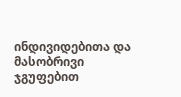ინდივიდებითა და მასობრივი ჯგუფებით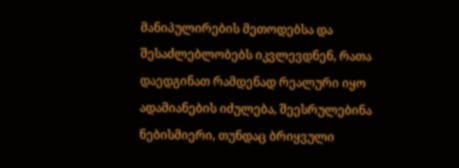მანიპულირების მეთოდებსა და შესაძლებლობებს იკვლევდნენ, რათა დაედგინათ რამდენად რეალური იყო ადამიანების იძულება, შეესრულებინა ნებისმიერი, თუნდაც ბრიყვული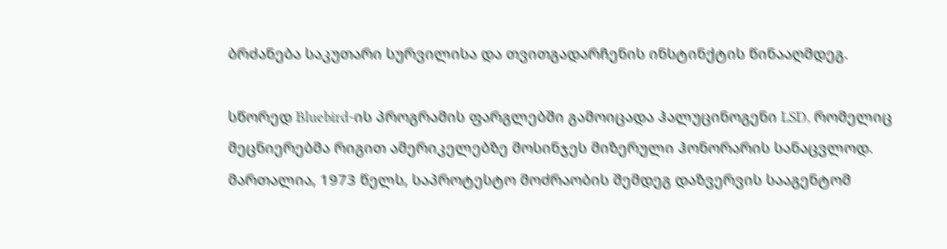ბრძანება საკუთარი სურვილისა და თვითგადარჩენის ინსტინქტის წინააღმდეგ.

სწორედ Bluebird-ის პროგრამის ფარგლებში გამოიცადა ჰალუცინოგენი LSD, რომელიც მეცნიერებმა რიგით ამერიკელებზე მოსინჯეს მიზერული ჰონორარის სანაცვლოდ. მართალია, 1973 წელს, საპროტესტო მოძრაობის შემდეგ დაზვერვის სააგენტომ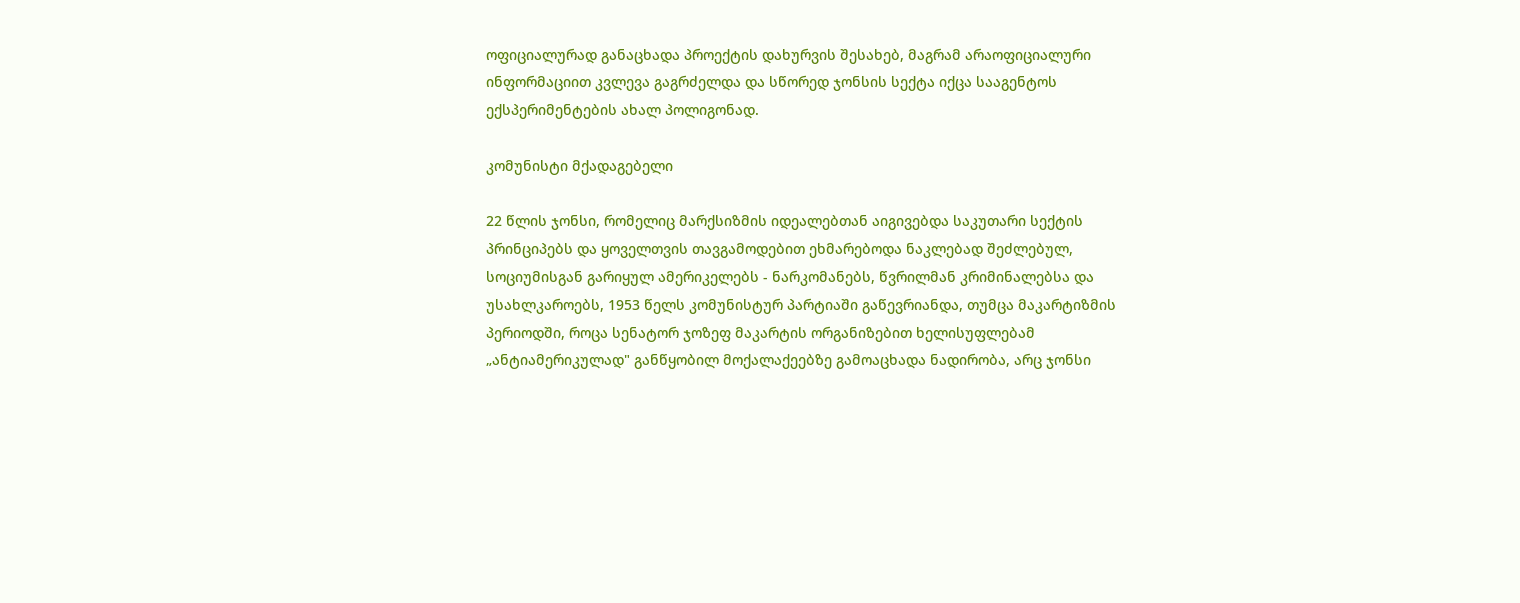ოფიციალურად განაცხადა პროექტის დახურვის შესახებ, მაგრამ არაოფიციალური ინფორმაციით კვლევა გაგრძელდა და სწორედ ჯონსის სექტა იქცა სააგენტოს ექსპერიმენტების ახალ პოლიგონად.

კომუნისტი მქადაგებელი

22 წლის ჯონსი, რომელიც მარქსიზმის იდეალებთან აიგივებდა საკუთარი სექტის პრინციპებს და ყოველთვის თავგამოდებით ეხმარებოდა ნაკლებად შეძლებულ, სოციუმისგან გარიყულ ამერიკელებს - ნარკომანებს, წვრილმან კრიმინალებსა და უსახლკაროებს, 1953 წელს კომუნისტურ პარტიაში გაწევრიანდა, თუმცა მაკარტიზმის პერიოდში, როცა სენატორ ჯოზეფ მაკარტის ორგანიზებით ხელისუფლებამ „ანტიამერიკულად" განწყობილ მოქალაქეებზე გამოაცხადა ნადირობა, არც ჯონსი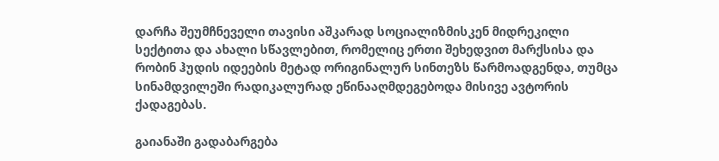დარჩა შეუმჩნეველი თავისი აშკარად სოციალიზმისკენ მიდრეკილი სექტითა და ახალი სწავლებით, რომელიც ერთი შეხედვით მარქსისა და რობინ ჰუდის იდეების მეტად ორიგინალურ სინთეზს წარმოადგენდა, თუმცა სინამდვილეში რადიკალურად ეწინააღმდეგებოდა მისივე ავტორის ქადაგებას.

გაიანაში გადაბარგება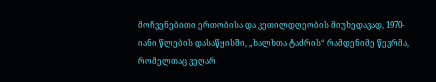მოჩვენებითი ერთობისა და კეთილდღეობის მიუხედავად, 1970-იანი წლების დასაწყისში, „ხალხთა ტაძრის“ რამდენიმე წევრმა, რომელთაც ვეღარ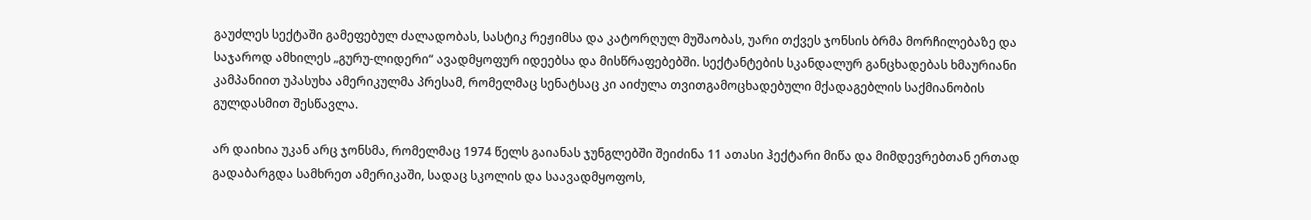გაუძლეს სექტაში გამეფებულ ძალადობას, სასტიკ რეჟიმსა და კატორღულ მუშაობას, უარი თქვეს ჯონსის ბრმა მორჩილებაზე და საჯაროდ ამხილეს „გურუ-ლიდერი“ ავადმყოფურ იდეებსა და მისწრაფებებში. სექტანტების სკანდალურ განცხადებას ხმაურიანი კამპანიით უპასუხა ამერიკულმა პრესამ, რომელმაც სენატსაც კი აიძულა თვითგამოცხადებული მქადაგებლის საქმიანობის გულდასმით შესწავლა.

არ დაიხია უკან არც ჯონსმა, რომელმაც 1974 წელს გაიანას ჯუნგლებში შეიძინა 11 ათასი ჰექტარი მიწა და მიმდევრებთან ერთად გადაბარგდა სამხრეთ ამერიკაში, სადაც სკოლის და საავადმყოფოს,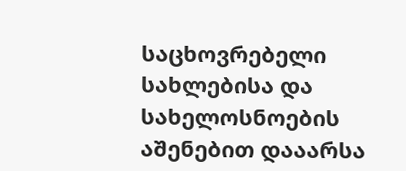საცხოვრებელი სახლებისა და სახელოსნოების აშენებით დააარსა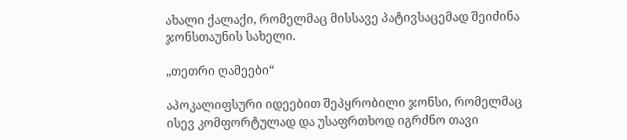ახალი ქალაქი, რომელმაც მისსავე პატივსაცემად შეიძინა ჯონსთაუნის სახელი.

„თეთრი ღამეები“

აპოკალიფსური იდეებით შეპყრობილი ჯონსი, რომელმაც ისევ კომფორტულად და უსაფრთხოდ იგრძნო თავი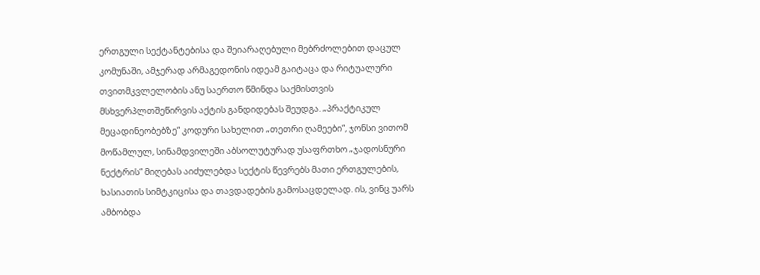ერთგული სექტანტებისა და შეიარაღებული მებრძოლებით დაცულ კომუნაში, ამჯერად არმაგედონის იდეამ გაიტაცა და რიტუალური თვითმკვლელობის ანუ საერთო წმინდა საქმისთვის მსხვერპლთშეწირვის აქტის განდიდებას შეუდგა. „პრაქტიკულ მეცადინეობებზე“ კოდური სახელით „თეთრი ღამეები“, ჯონსი ვითომ მოწამლულ, სინამდვილეში აბსოლუტურად უსაფრთხო „ჯადოსნური ნექტრის“ მიღებას აიძულებდა სექტის წევრებს მათი ერთგულების, ხასიათის სიმტკიცისა და თავდადების გამოსაცდელად. ის, ვინც უარს ამბობდა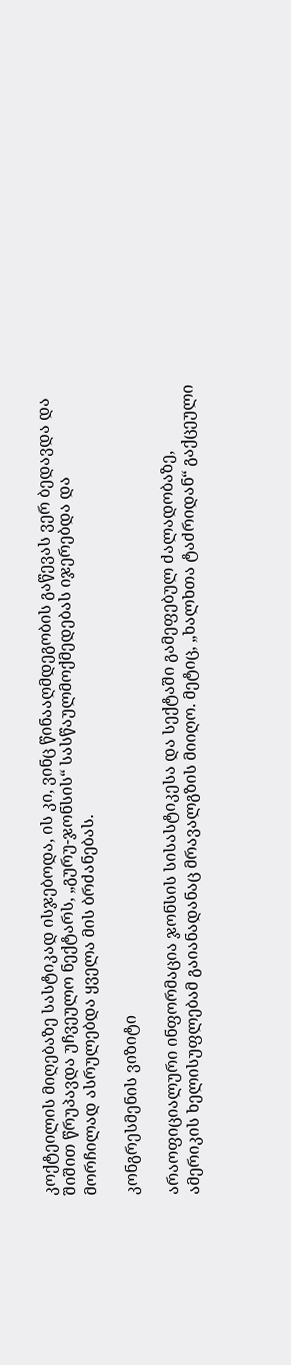კოქტეილის მიღებაზე სასტიკად ისჯებოდა, ის კი, ვინც წინააღმდეგობის გაწევას ვერ ბედავდა და შიშით წრუპავდა უჩვეულო ნექტარს, „გურუ-ჯონსის“ სასწაულმოქმედებას იჯერებდა და მორჩილად ასრულებდა ყველა მის ბრძანებას.

კონგრესმენის ვიზიტი

არაოფიციალური ინფორმაცია ჯონსის სისასტიკესა და სექტაში გამეფებულ ძალადობაზე, ამერიკის ხელისუფლებამ გაიანადანაც მრავალგზის მიიღო. მეტიც, „ხალხთა ტაძრიდან“ გაქცეული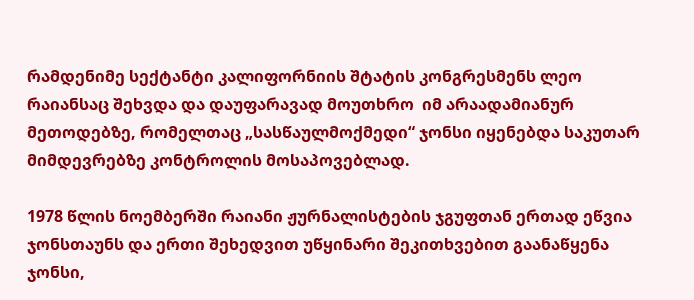რამდენიმე სექტანტი კალიფორნიის შტატის კონგრესმენს ლეო რაიანსაც შეხვდა და დაუფარავად მოუთხრო  იმ არაადამიანურ მეთოდებზე, რომელთაც „სასწაულმოქმედი“ ჯონსი იყენებდა საკუთარ მიმდევრებზე კონტროლის მოსაპოვებლად.

1978 წლის ნოემბერში რაიანი ჟურნალისტების ჯგუფთან ერთად ეწვია ჯონსთაუნს და ერთი შეხედვით უწყინარი შეკითხვებით გაანაწყენა ჯონსი,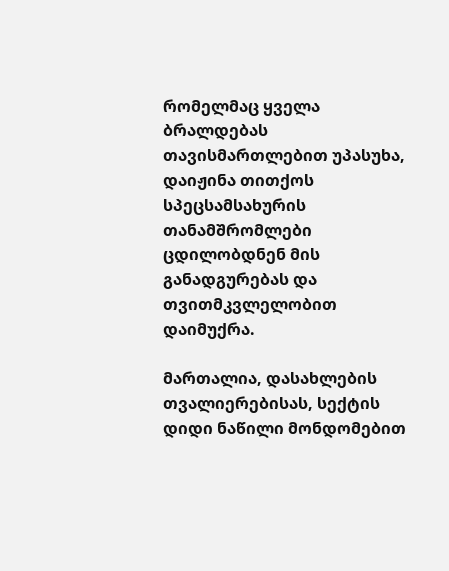რომელმაც ყველა ბრალდებას თავისმართლებით უპასუხა, დაიჟინა თითქოს სპეცსამსახურის თანამშრომლები ცდილობდნენ მის განადგურებას და თვითმკვლელობით დაიმუქრა.

მართალია, დასახლების თვალიერებისას, სექტის დიდი ნაწილი მონდომებით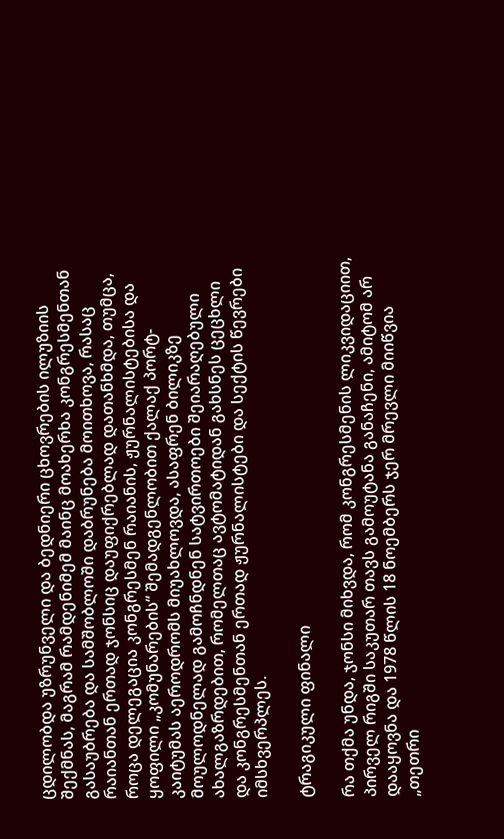ცდილობდა უზრუნველი და ბედნიერი ცხოვრების ილუზიის შექმნას, მაგრამ რამდენიმემ მაინც მოახერხა კონგრესმენთან გასაუბრება და სამშობლოში დაბრუნება მოითხოვა, რასაც რაიანთან ერთად ჯონსიც დაუფიქრებლად დათანხმდა, თუმცა, როცა დელეგაცია კონგრესმენ რაიანის, ჟურნალისტებისა და ყოფილი „კომუნარების“ შემადგენლობით ქალაქ პორტ-კაიტუმას აეროდრომს მიუახლოვდა, ასაფრენ ბილიკზე მოულოდნელად გამოჩნდნენ სატვირთოები შეიარაღებული ახალგაზრდებით, რომელთაც ავტომატიდან გახსნეს ცეცხლი და კონგრესმენთან ერთად ჟურნალისტები და სექტის წევრები იმსხვერპლეს.

ტრაგიკული ფინალი

რა თქმა უნდა, ჯონსი მიხვდა, რომ კონგრესმენის ლიკვიდაციით, პირველ რიგში საკუთარ თავს გამოუტანა განაჩენი, ამიტომ არ დააყოვნა და 1978 წლის 18 ნოემბერს ჯერ მრევლი მიიწვია „თეთრი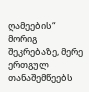ღამეების“ მორიგ შეკრებაზე, მერე ერთგულ თანაშემწეებს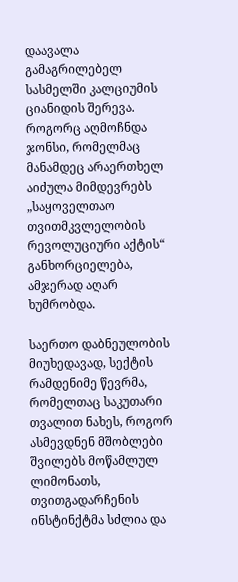დაავალა გამაგრილებელ სასმელში კალციუმის ციანიდის შერევა. როგორც აღმოჩნდა ჯონსი, რომელმაც მანამდეც არაერთხელ აიძულა მიმდევრებს „საყოველთაო თვითმკვლელობის რევოლუციური აქტის“ განხორციელება, ამჯერად აღარ ხუმრობდა.

საერთო დაბნეულობის მიუხედავად, სექტის რამდენიმე წევრმა, რომელთაც საკუთარი თვალით ნახეს, როგორ ასმევდნენ მშობლები შვილებს მოწამლულ ლიმონათს, თვითგადარჩენის ინსტინქტმა სძლია და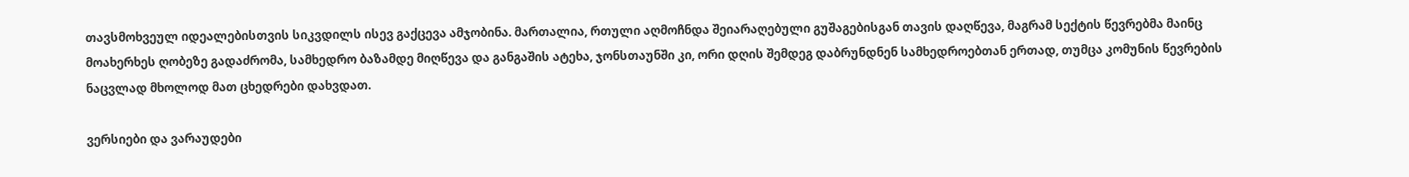თავსმოხვეულ იდეალებისთვის სიკვდილს ისევ გაქცევა ამჯობინა. მართალია, რთული აღმოჩნდა შეიარაღებული გუშაგებისგან თავის დაღწევა, მაგრამ სექტის წევრებმა მაინც მოახერხეს ღობეზე გადაძრომა, სამხედრო ბაზამდე მიღწევა და განგაშის ატეხა, ჯონსთაუნში კი, ორი დღის შემდეგ დაბრუნდნენ სამხედროებთან ერთად, თუმცა კომუნის წევრების ნაცვლად მხოლოდ მათ ცხედრები დახვდათ.

ვერსიები და ვარაუდები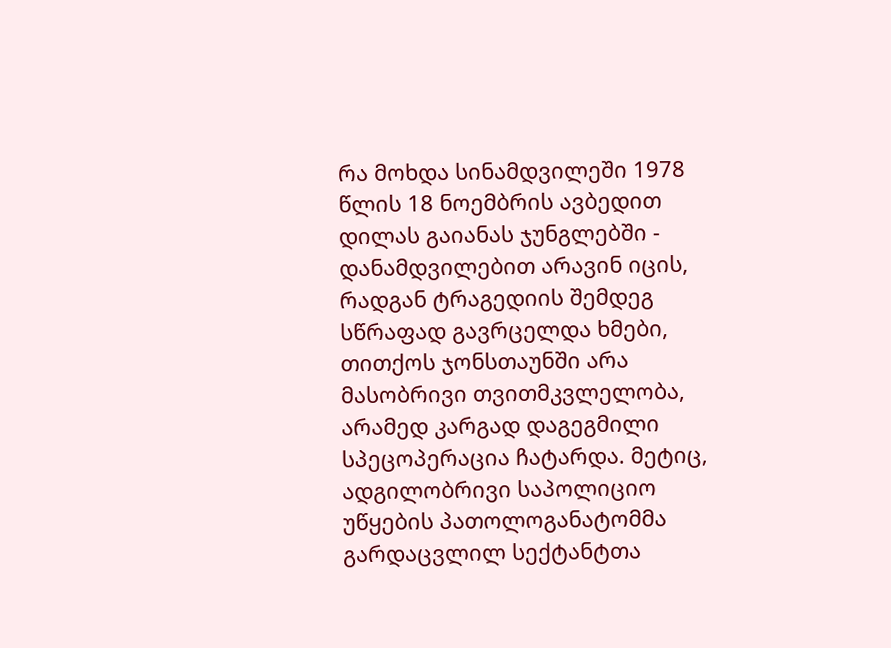რა მოხდა სინამდვილეში 1978 წლის 18 ნოემბრის ავბედით დილას გაიანას ჯუნგლებში - დანამდვილებით არავინ იცის, რადგან ტრაგედიის შემდეგ სწრაფად გავრცელდა ხმები, თითქოს ჯონსთაუნში არა მასობრივი თვითმკვლელობა, არამედ კარგად დაგეგმილი სპეცოპერაცია ჩატარდა. მეტიც, ადგილობრივი საპოლიციო უწყების პათოლოგანატომმა გარდაცვლილ სექტანტთა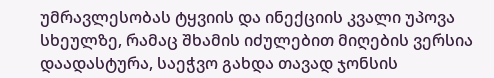უმრავლესობას ტყვიის და ინექციის კვალი უპოვა სხეულზე, რამაც შხამის იძულებით მიღების ვერსია დაადასტურა, საეჭვო გახდა თავად ჯონსის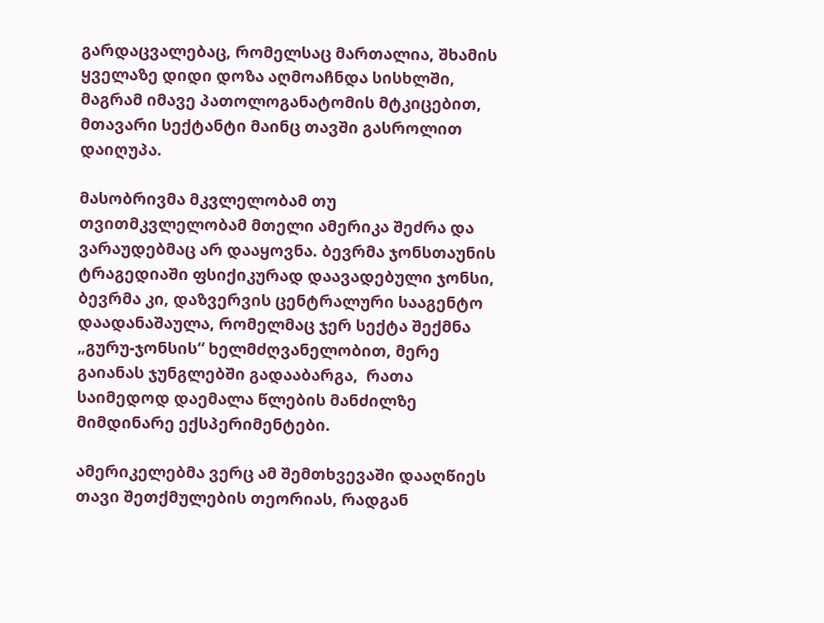გარდაცვალებაც, რომელსაც მართალია, შხამის ყველაზე დიდი დოზა აღმოაჩნდა სისხლში, მაგრამ იმავე პათოლოგანატომის მტკიცებით, მთავარი სექტანტი მაინც თავში გასროლით დაიღუპა.

მასობრივმა მკვლელობამ თუ თვითმკვლელობამ მთელი ამერიკა შეძრა და ვარაუდებმაც არ დააყოვნა. ბევრმა ჯონსთაუნის ტრაგედიაში ფსიქიკურად დაავადებული ჯონსი, ბევრმა კი, დაზვერვის ცენტრალური სააგენტო დაადანაშაულა, რომელმაც ჯერ სექტა შექმნა „გურუ-ჯონსის“ ხელმძღვანელობით, მერე გაიანას ჯუნგლებში გადააბარგა,  რათა საიმედოდ დაემალა წლების მანძილზე მიმდინარე ექსპერიმენტები.

ამერიკელებმა ვერც ამ შემთხვევაში დააღწიეს თავი შეთქმულების თეორიას, რადგან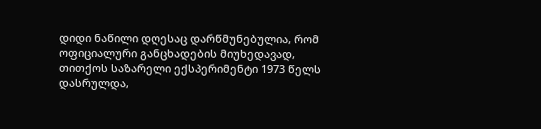დიდი ნაწილი დღესაც დარწმუნებულია, რომ ოფიციალური განცხადების მიუხედავად, თითქოს საზარელი ექსპერიმენტი 1973 წელს დასრულდა,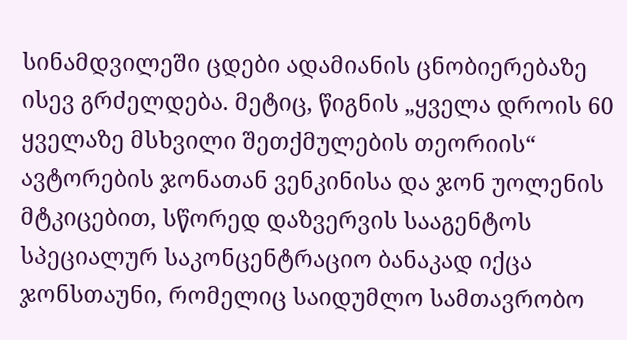სინამდვილეში ცდები ადამიანის ცნობიერებაზე ისევ გრძელდება. მეტიც, წიგნის „ყველა დროის 60 ყველაზე მსხვილი შეთქმულების თეორიის“ ავტორების ჯონათან ვენკინისა და ჯონ უოლენის მტკიცებით, სწორედ დაზვერვის სააგენტოს სპეციალურ საკონცენტრაციო ბანაკად იქცა ჯონსთაუნი, რომელიც საიდუმლო სამთავრობო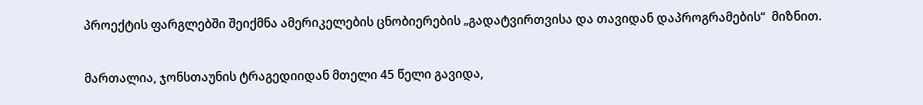პროექტის ფარგლებში შეიქმნა ამერიკელების ცნობიერების „გადატვირთვისა და თავიდან დაპროგრამების“  მიზნით.

მართალია, ჯონსთაუნის ტრაგედიიდან მთელი 45 წელი გავიდა,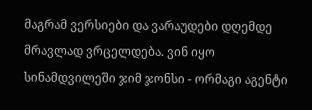მაგრამ ვერსიები და ვარაუდები დღემდე მრავლად ვრცელდება. ვინ იყო სინამდვილეში ჯიმ ჯონსი - ორმაგი აგენტი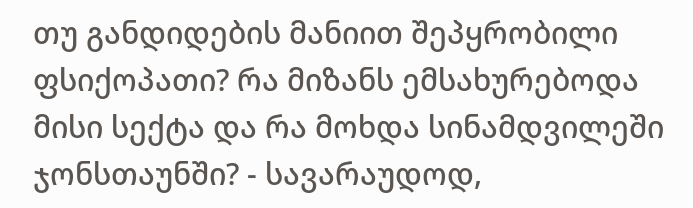თუ განდიდების მანიით შეპყრობილი ფსიქოპათი? რა მიზანს ემსახურებოდა მისი სექტა და რა მოხდა სინამდვილეში ჯონსთაუნში? - სავარაუდოდ,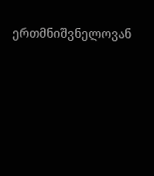ერთმნიშვნელოვან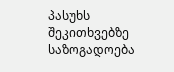პასუხს შეკითხვებზე საზოგადოება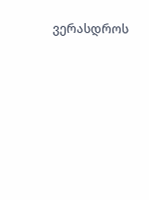ვერასდროს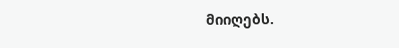მიიღებს.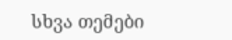სხვა თემები